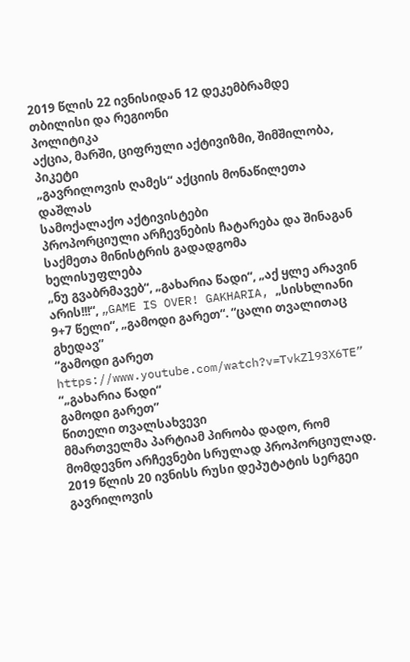2019 წლის 22 ივნისიდან 12 დეკემბრამდე
თბილისი და რეგიონი
პოლიტიკა
აქცია, მარში, ციფრული აქტივიზმი, შიმშილობა, პიკეტი
„გავრილოვის ღამეს“ აქციის მონაწილეთა დაშლას
სამოქალაქო აქტივისტები
პროპორციული არჩევნების ჩატარება და შინაგან საქმეთა მინისტრის გადადგომა
ხელისუფლება
„ნუ გვაბრმავებ“, „გახარია წადი“, „აქ ყლე არავინ არის!!!“, „GAME IS OVER! GAKHARIA, „სისხლიანი 9+7 წელი“, „გამოდი გარეთ“. “ცალი თვალითაც გხედავ”
“გამოდი გარეთ
https://www.youtube.com/watch?v=TvkZl93X6TE”
“„გახარია წადი“
გამოდი გარეთ”
წითელი თვალსახვევი
მმართველმა პარტიამ პირობა დადო, რომ მომდევნო არჩევნები სრულად პროპორციულად.
2019 წლის 20 ივნისს რუსი დეპუტატის სერგეი გავრილოვის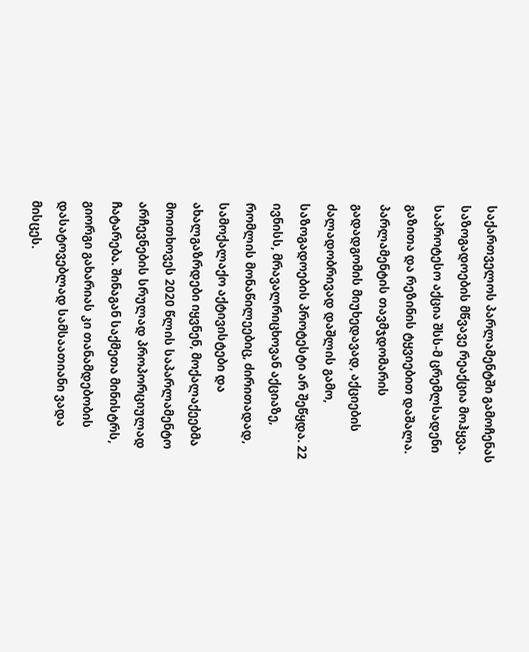საქართველოს პარლამენტში გამოჩენას საზოგადოების მწვავე რეაქცია მოჰყვა. საპროტესო აქცია შსს-მ ცრემლსადენი გაზითა და რეზინის ტყვიებით დაშალა. პარლამენტის თავმჯდომარის გადადგომის მიუხედავად, აქციების ძალადობრივად დაშლის გამო, საზოგადოების პროტესტი არ შეწყდა. 22 ივნისს, მრავალრიცხოვან აქციაზე, რომლის მონაწილეებიც, ძირითადად, სამოქალაქო აქტივისტები და ახალგაზრდები იყვნენ, მოქალაქეებმა მოითხოვეს 2020 წლის საპარლამენტო არჩევნების სრულად პროპორციულად ჩატარება. შინაგან საქმეთა მინისტრს, გიორგი გახარიას კი თანამდებობის დასატოვებლად სამსაათიანი ვადა მისცეს.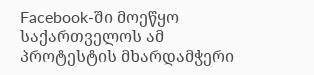Facebook-ში მოეწყო საქართველოს ამ პროტესტის მხარდამჭერი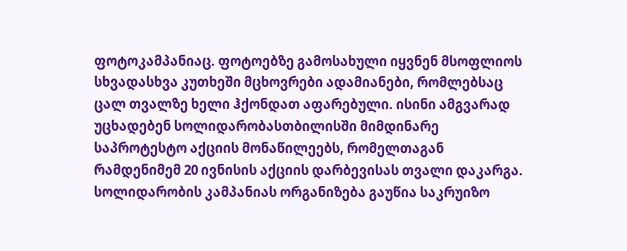ფოტოკამპანიაც. ფოტოებზე გამოსახული იყვნენ მსოფლიოს სხვადასხვა კუთხეში მცხოვრები ადამიანები, რომლებსაც ცალ თვალზე ხელი ჰქონდათ აფარებული. ისინი ამგვარად უცხადებენ სოლიდარობასთბილისში მიმდინარე საპროტესტო აქციის მონაწილეებს, რომელთაგან რამდენიმემ 20 ივნისის აქციის დარბევისას თვალი დაკარგა. სოლიდარობის კამპანიას ორგანიზება გაუწია საკრუიზო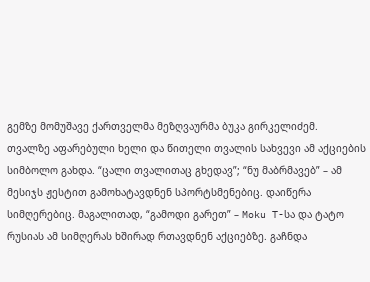გემზე მომუშავე ქართველმა მეზღვაურმა ბუკა გირკელიძემ.
თვალზე აფარებული ხელი და წითელი თვალის სახვევი ამ აქციების სიმბოლო გახდა. “ცალი თვალითაც გხედავ”; “ნუ მაბრმავებ” – ამ მესიჯს ჟესტით გამოხატავდნენ სპორტსმენებიც. დაიწერა სიმღერებიც. მაგალითად, “გამოდი გარეთ” – Moku T-სა და ტატო რუსიას ამ სიმღერას ხშირად რთავდნენ აქციებზე. გაჩნდა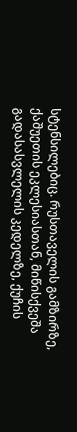სტენსილებიც. რუსთაველის გამზირზე, ქაშუეთის ეკლესიასთან, მიწისქვეშა გადასასვლელის კედელზე, ქუჩის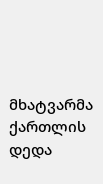მხატვარმა ქართლის დედა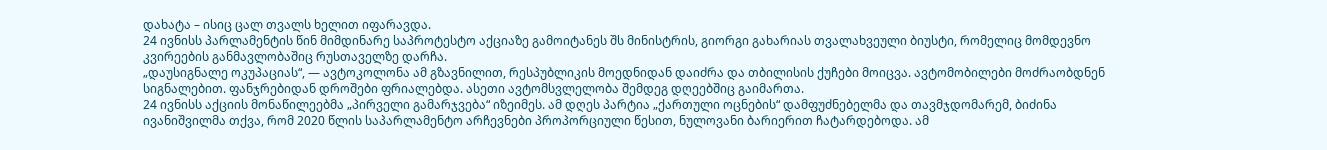დახატა – ისიც ცალ თვალს ხელით იფარავდა.
24 ივნისს პარლამენტის წინ მიმდინარე საპროტესტო აქციაზე გამოიტანეს შს მინისტრის, გიორგი გახარიას თვალახვეული ბიუსტი, რომელიც მომდევნო კვირეების განმავლობაშიც რუსთაველზე დარჩა.
„დაუსიგნალე ოკუპაციას“, — ავტოკოლონა ამ გზავნილით, რესპუბლიკის მოედნიდან დაიძრა და თბილისის ქუჩები მოიცვა. ავტომობილები მოძრაობდნენ სიგნალებით. ფანჯრებიდან დროშები ფრიალებდა. ასეთი ავტომსვლელობა შემდეგ დღეებშიც გაიმართა.
24 ივნისს აქციის მონაწილეებმა „პირველი გამარჯვება“ იზეიმეს. ამ დღეს პარტია „ქართული ოცნების“ დამფუძნებელმა და თავმჯდომარემ, ბიძინა ივანიშვილმა თქვა, რომ 2020 წლის საპარლამენტო არჩევნები პროპორციული წესით, ნულოვანი ბარიერით ჩატარდებოდა. ამ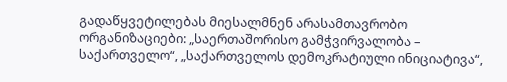გადაწყვეტილებას მიესალმნენ არასამთავრობო ორგანიზაციები: „საერთაშორისო გამჭვირვალობა – საქართველო“, „საქართველოს დემოკრატიული ინიციატივა“,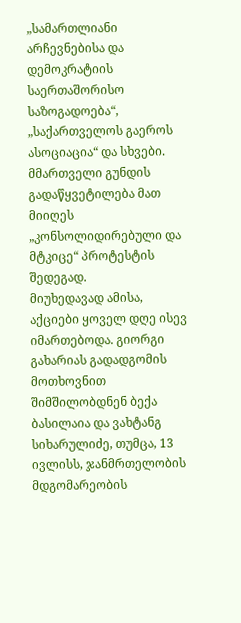„სამართლიანი არჩევნებისა და დემოკრატიის საერთაშორისო საზოგადოება“, „საქართველოს გაეროს ასოციაცია“ და სხვები. მმართველი გუნდის გადაწყვეტილება მათ მიიღეს „კონსოლიდირებული და მტკიცე“ პროტესტის შედეგად.
მიუხედავად ამისა, აქციები ყოველ დღე ისევ იმართებოდა. გიორგი გახარიას გადადგომის მოთხოვნით შიმშილობდნენ ბექა ბასილაია და ვახტანგ სიხარულიძე, თუმცა, 13 ივლისს, ჯანმრთელობის მდგომარეობის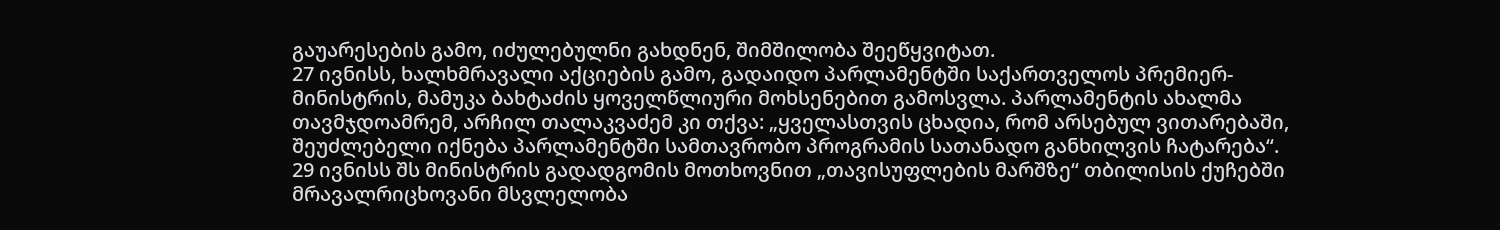გაუარესების გამო, იძულებულნი გახდნენ, შიმშილობა შეეწყვიტათ.
27 ივნისს, ხალხმრავალი აქციების გამო, გადაიდო პარლამენტში საქართველოს პრემიერ-მინისტრის, მამუკა ბახტაძის ყოველწლიური მოხსენებით გამოსვლა. პარლამენტის ახალმა თავმჯდოამრემ, არჩილ თალაკვაძემ კი თქვა: „ყველასთვის ცხადია, რომ არსებულ ვითარებაში, შეუძლებელი იქნება პარლამენტში სამთავრობო პროგრამის სათანადო განხილვის ჩატარება“.
29 ივნისს შს მინისტრის გადადგომის მოთხოვნით „თავისუფლების მარშზე“ თბილისის ქუჩებში მრავალრიცხოვანი მსვლელობა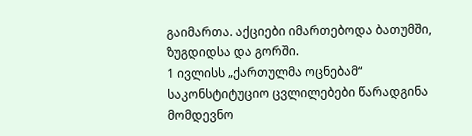გაიმართა. აქციები იმართებოდა ბათუმში, ზუგდიდსა და გორში.
1 ივლისს „ქართულმა ოცნებამ“ საკონსტიტუციო ცვლილებები წარადგინა მომდევნო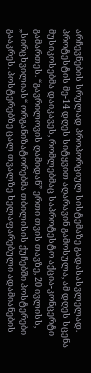არჩევნების სრულად პროპორციულ სისტემაზე გადასასვლელად.
პროტესტის მე-14 დღეს სიტყვით აღარავინ გამოსულა, ამ დღეს სცენა მუსიკოსებმა დაიკავეს, რომლებმაც საპროტესტო აქცია-კონცერტი გამართეს. “გავრილოვის ღამიდან” ერთი თვის თავზე, 20 ივლისს, „სირცხვილიას“ ორგანიზატორებმა თბილისის ქუჩებში პოსტერები გააკრეს. პოსტერებზე ცალ თვალზე ხელაფარებული ადამიანების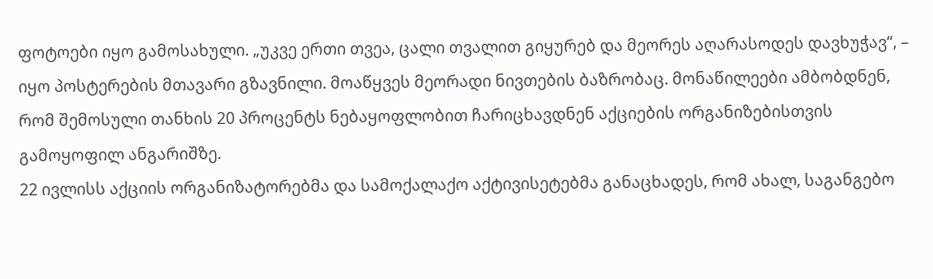ფოტოები იყო გამოსახული. „უკვე ერთი თვეა, ცალი თვალით გიყურებ და მეორეს აღარასოდეს დავხუჭავ“, – იყო პოსტერების მთავარი გზავნილი. მოაწყვეს მეორადი ნივთების ბაზრობაც. მონაწილეები ამბობდნენ, რომ შემოსული თანხის 20 პროცენტს ნებაყოფლობით ჩარიცხავდნენ აქციების ორგანიზებისთვის გამოყოფილ ანგარიშზე.
22 ივლისს აქციის ორგანიზატორებმა და სამოქალაქო აქტივისეტებმა განაცხადეს, რომ ახალ, საგანგებო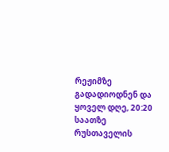რეჟიმზე გადადიოდნენ და ყოველ დღე, 20:20 საათზე რუსთაველის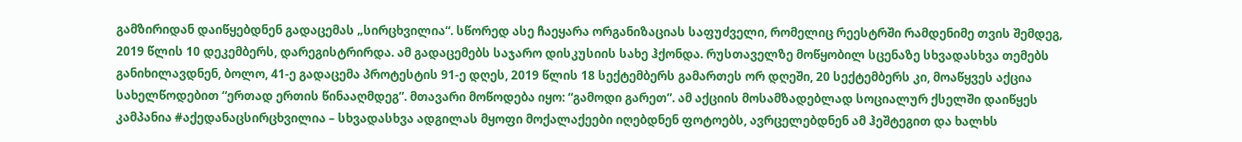გამზირიდან დაიწყებდნენ გადაცემას „სირცხვილია“. სწორედ ასე ჩაეყარა ორგანიზაციას საფუძველი, რომელიც რეესტრში რამდენიმე თვის შემდეგ, 2019 წლის 10 დეკემბერს, დარეგისტრირდა. ამ გადაცემებს საჯარო დისკუსიის სახე ჰქონდა. რუსთაველზე მოწყობილ სცენაზე სხვადასხვა თემებს განიხილავდნენ, ბოლო, 41-ე გადაცემა პროტესტის 91-ე დღეს, 2019 წლის 18 სექტემბერს გამართეს ორ დღეში, 20 სექტემბერს კი, მოაწყვეს აქცია სახელწოდებით “ერთად ერთის წინააღმდეგ”. მთავარი მოწოდება იყო: “გამოდი გარეთ”. ამ აქციის მოსამზადებლად სოციალურ ქსელში დაიწყეს კამპანია #აქედანაცსირცხვილია – სხვადასხვა ადგილას მყოფი მოქალაქეები იღებდნენ ფოტოებს, ავრცელებდნენ ამ ჰეშტეგით და ხალხს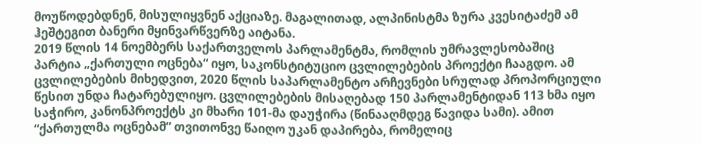მოუწოდებდნენ, მისულიყვნენ აქციაზე. მაგალითად, ალპინისტმა ზურა კვესიტაძემ ამ ჰეშტეგით ბანერი მყინვარწვერზე აიტანა.
2019 წლის 14 ნოემბერს საქართველოს პარლამენტმა, რომლის უმრავლესობაშიც პარტია „ქართული ოცნება“ იყო, საკონსტიტუციო ცვლილებების პროექტი ჩააგდო. ამ ცვლილებების მიხედვით, 2020 წლის საპარლამენტო არჩევნები სრულად პროპორციული წესით უნდა ჩატარებულიყო. ცვლილებების მისაღებად 150 პარლამენტიდან 113 ხმა იყო საჭირო, კანონპროექტს კი მხარი 101-მა დაუჭირა (წინააღმდეგ წავიდა სამი). ამით “ქართულმა ოცნებამ” თვითონვე წაიღო უკან დაპირება, რომელიც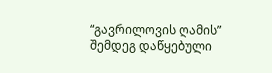“გავრილოვის ღამის” შემდეგ დაწყებული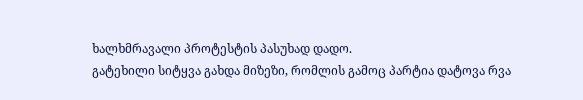ხალხმრავალი პროტესტის პასუხად დადო.
გატეხილი სიტყვა გახდა მიზეზი, რომლის გამოც პარტია დატოვა რვა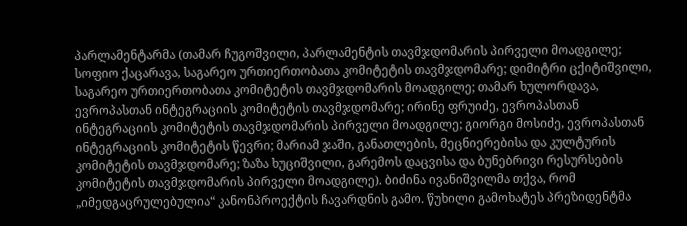პარლამენტარმა (თამარ ჩუგოშვილი, პარლამენტის თავმჯდომარის პირველი მოადგილე; სოფიო ქაცარავა, საგარეო ურთიერთობათა კომიტეტის თავმჯდომარე; დიმიტრი ცქიტიშვილი, საგარეო ურთიერთობათა კომიტეტის თავმჯდომარის მოადგილე; თამარ ხულორდავა, ევროპასთან ინტეგრაციის კომიტეტის თავმჯდომარე; ირინე ფრუიძე, ევროპასთან ინტეგრაციის კომიტეტის თავმჯდომარის პირველი მოადგილე; გიორგი მოსიძე, ევროპასთან ინტეგრაციის კომიტეტის წევრი; მარიამ ჯაში, განათლების, მეცნიერებისა და კულტურის კომიტეტის თავმჯდომარე; ზაზა ხუციშვილი, გარემოს დაცვისა და ბუნებრივი რესურსების კომიტეტის თავმჯდომარის პირველი მოადგილე). ბიძინა ივანიშვილმა თქვა, რომ „იმედგაცრულებულია“ კანონპროექტის ჩავარდნის გამო. წუხილი გამოხატეს პრეზიდენტმა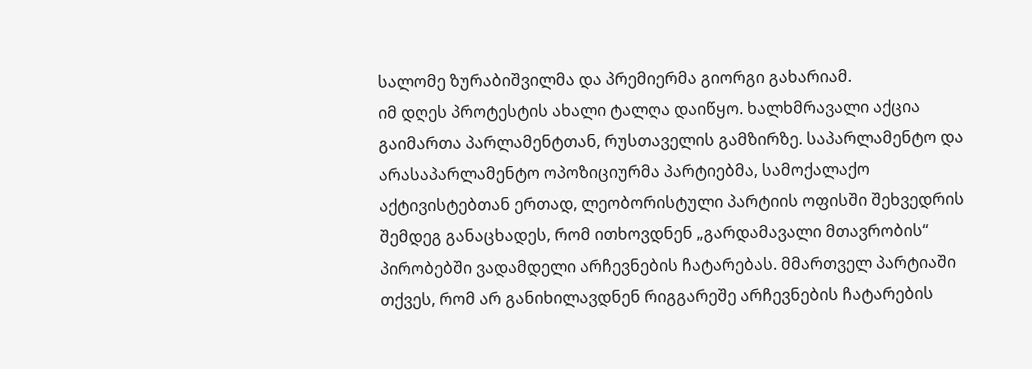სალომე ზურაბიშვილმა და პრემიერმა გიორგი გახარიამ.
იმ დღეს პროტესტის ახალი ტალღა დაიწყო. ხალხმრავალი აქცია გაიმართა პარლამენტთან, რუსთაველის გამზირზე. საპარლამენტო და არასაპარლამენტო ოპოზიციურმა პარტიებმა, სამოქალაქო აქტივისტებთან ერთად, ლეობორისტული პარტიის ოფისში შეხვედრის შემდეგ განაცხადეს, რომ ითხოვდნენ „გარდამავალი მთავრობის“ პირობებში ვადამდელი არჩევნების ჩატარებას. მმართველ პარტიაში თქვეს, რომ არ განიხილავდნენ რიგგარეშე არჩევნების ჩატარების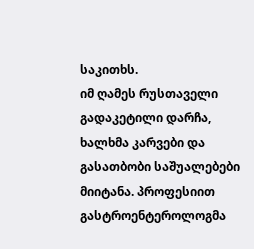საკითხს.
იმ ღამეს რუსთაველი გადაკეტილი დარჩა, ხალხმა კარვები და გასათბობი საშუალებები მიიტანა. პროფესიით გასტროენტეროლოგმა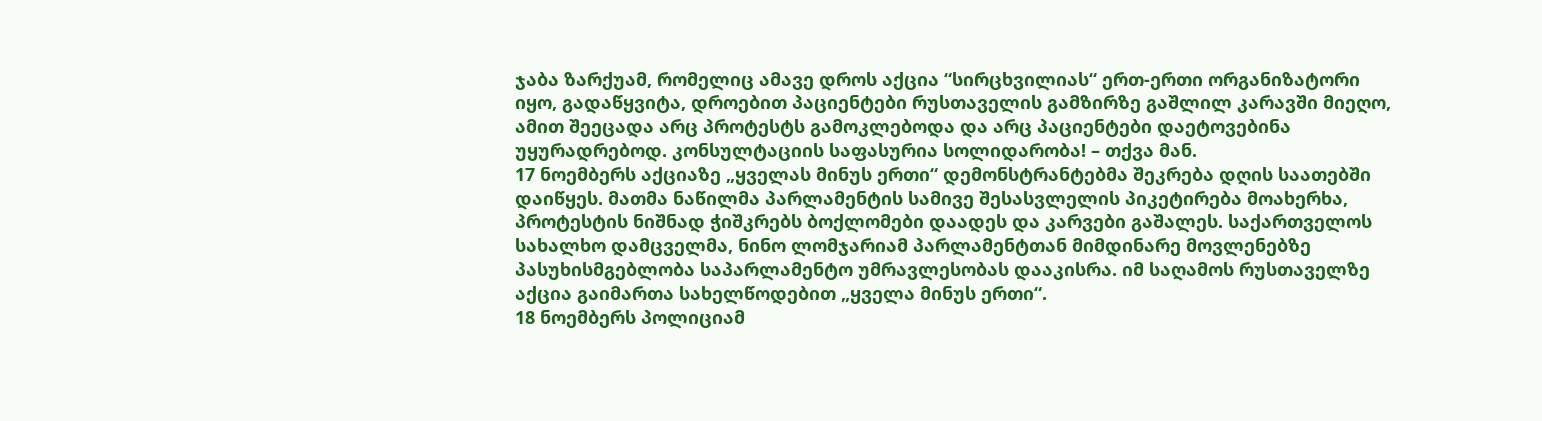ჯაბა ზარქუამ, რომელიც ამავე დროს აქცია “სირცხვილიას“ ერთ-ერთი ორგანიზატორი იყო, გადაწყვიტა, დროებით პაციენტები რუსთაველის გამზირზე გაშლილ კარავში მიეღო, ამით შეეცადა არც პროტესტს გამოკლებოდა და არც პაციენტები დაეტოვებინა უყურადრებოდ. კონსულტაციის საფასურია სოლიდარობა! – თქვა მან.
17 ნოემბერს აქციაზე „ყველას მინუს ერთი“ დემონსტრანტებმა შეკრება დღის საათებში დაიწყეს. მათმა ნაწილმა პარლამენტის სამივე შესასვლელის პიკეტირება მოახერხა, პროტესტის ნიშნად ჭიშკრებს ბოქლომები დაადეს და კარვები გაშალეს. საქართველოს სახალხო დამცველმა, ნინო ლომჯარიამ პარლამენტთან მიმდინარე მოვლენებზე პასუხისმგებლობა საპარლამენტო უმრავლესობას დააკისრა. იმ საღამოს რუსთაველზე აქცია გაიმართა სახელწოდებით „ყველა მინუს ერთი“.
18 ნოემბერს პოლიციამ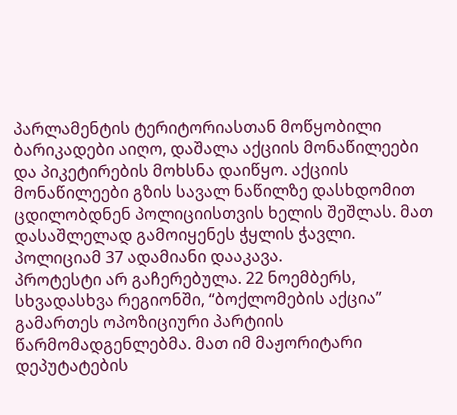პარლამენტის ტერიტორიასთან მოწყობილი ბარიკადები აიღო, დაშალა აქციის მონაწილეები და პიკეტირების მოხსნა დაიწყო. აქციის მონაწილეები გზის სავალ ნაწილზე დასხდომით ცდილობდნენ პოლიციისთვის ხელის შეშლას. მათ დასაშლელად გამოიყენეს ჭყლის ჭავლი. პოლიციამ 37 ადამიანი დააკავა.
პროტესტი არ გაჩერებულა. 22 ნოემბერს, სხვადასხვა რეგიონში, “ბოქლომების აქცია” გამართეს ოპოზიციური პარტიის წარმომადგენლებმა. მათ იმ მაჟორიტარი დეპუტატების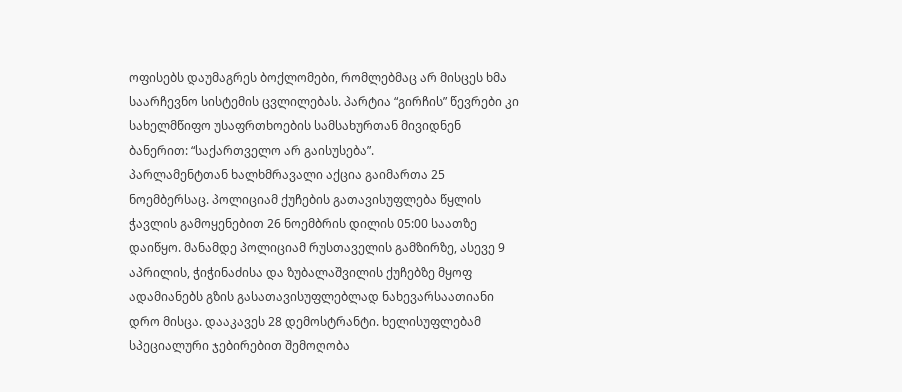ოფისებს დაუმაგრეს ბოქლომები, რომლებმაც არ მისცეს ხმა საარჩევნო სისტემის ცვლილებას. პარტია “გირჩის” წევრები კი სახელმწიფო უსაფრთხოების სამსახურთან მივიდნენ ბანერით: “საქართველო არ გაისუსება”.
პარლამენტთან ხალხმრავალი აქცია გაიმართა 25 ნოემბერსაც. პოლიციამ ქუჩების გათავისუფლება წყლის ჭავლის გამოყენებით 26 ნოემბრის დილის 05:00 საათზე დაიწყო. მანამდე პოლიციამ რუსთაველის გამზირზე, ასევე 9 აპრილის, ჭიჭინაძისა და ზუბალაშვილის ქუჩებზე მყოფ ადამიანებს გზის გასათავისუფლებლად ნახევარსაათიანი დრო მისცა. დააკავეს 28 დემოსტრანტი. ხელისუფლებამ სპეციალური ჯებირებით შემოღობა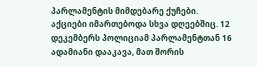პარლამენტის მიმდებარე ქუჩები.
აქციები იმართებოდა სხვა დღეებშიც. 12 დეკემბერს პოლიციამ პარლამენტთან 16 ადამიანი დააკავა, მათ შორის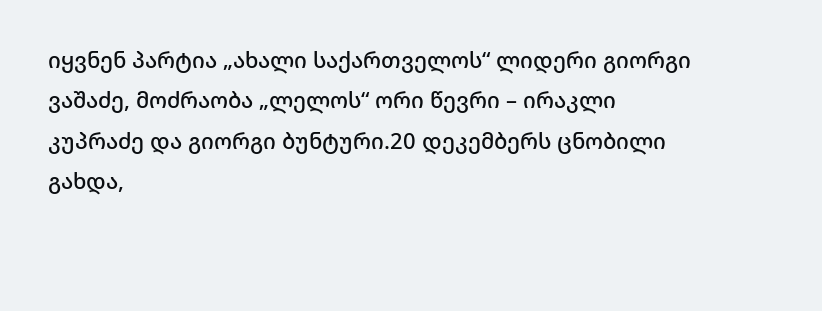იყვნენ პარტია „ახალი საქართველოს“ ლიდერი გიორგი ვაშაძე, მოძრაობა „ლელოს“ ორი წევრი – ირაკლი კუპრაძე და გიორგი ბუნტური.20 დეკემბერს ცნობილი გახდა,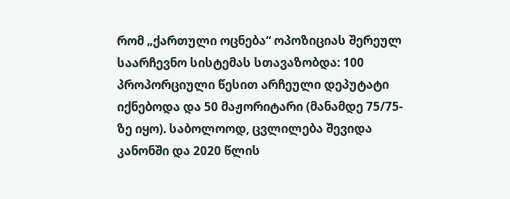რომ „ქართული ოცნება“ ოპოზიციას შერეულ საარჩევნო სისტემას სთავაზობდა: 100 პროპორციული წესით არჩეული დეპუტატი იქნებოდა და 50 მაჟორიტარი (მანამდე 75/75-ზე იყო). საბოლოოდ, ცვლილება შევიდა კანონში და 2020 წლის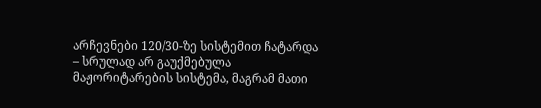არჩევნები 120/30-ზე სისტემით ჩატარდა – სრულად არ გაუქმებულა მაჟორიტარების სისტემა, მაგრამ მათი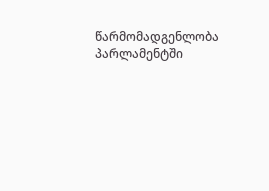წარმომადგენლობა პარლამენტში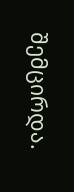შემცირდა.